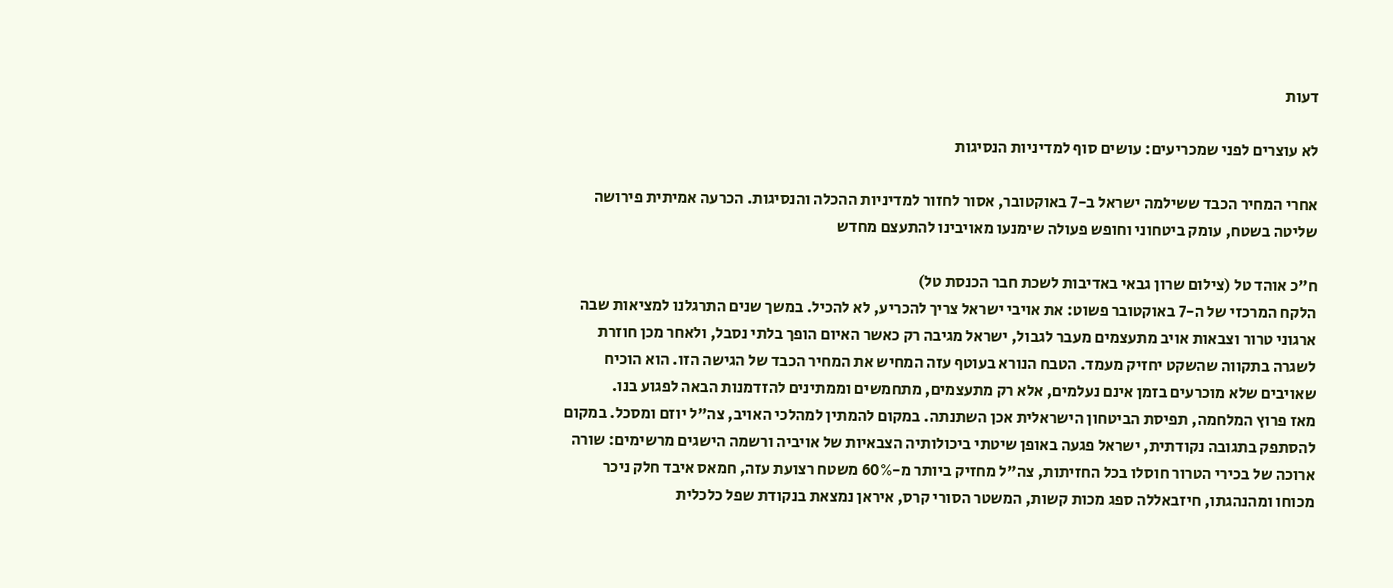דעות

לא עוצרים לפני שמכריעים: עושים סוף למדיניות הנסיגות

אחרי המחיר הכבד ששילמה ישראל ב-7 באוקטובר, אסור לחזור למדיניות ההכלה והנסיגות. הכרעה אמיתית פירושה שליטה בשטח, עומק ביטחוני וחופש פעולה שימנעו מאויבינו להתעצם מחדש

ח"כ אוהד טל (צילום שרון גבאי באדיבות לשכת חבר הכנסת טל)
הלקח המרכזי של ה-7 באוקטובר פשוט: את אויבי ישראל צריך להכריע, לא להכיל. במשך שנים התרגלנו למציאות שבה ארגוני טרור וצבאות אויב מתעצמים מעבר לגבול, ישראל מגיבה רק כאשר האיום הופך בלתי נסבל, ולאחר מכן חוזרת לשגרה בתקווה שהשקט יחזיק מעמד. הטבח הנורא בעוטף עזה המחיש את המחיר הכבד של הגישה הזו. הוא הוכיח שאויבים שלא מוכרעים בזמן אינם נעלמים, אלא רק מתעצמים, מתחמשים וממתינים להזדמנות הבאה לפגוע בנו.
מאז פרוץ המלחמה, תפיסת הביטחון הישראלית אכן השתנתה. במקום להמתין למהלכי האויב, צה"ל יוזם ומסכל. במקום להסתפק בתגובה נקודתית, ישראל פגעה באופן שיטתי ביכולותיה הצבאיות של אויביה ורשמה הישגים מרשימים: שורה ארוכה של בכירי הטרור חוסלו בכל החזיתות, צה"ל מחזיק ביותר מ-60% משטח רצועת עזה, חמאס איבד חלק ניכר מכוחו ומהנהגתו, חיזבאללה ספג מכות קשות, המשטר הסורי קרס, איראן נמצאת בנקודת שפל כלכלית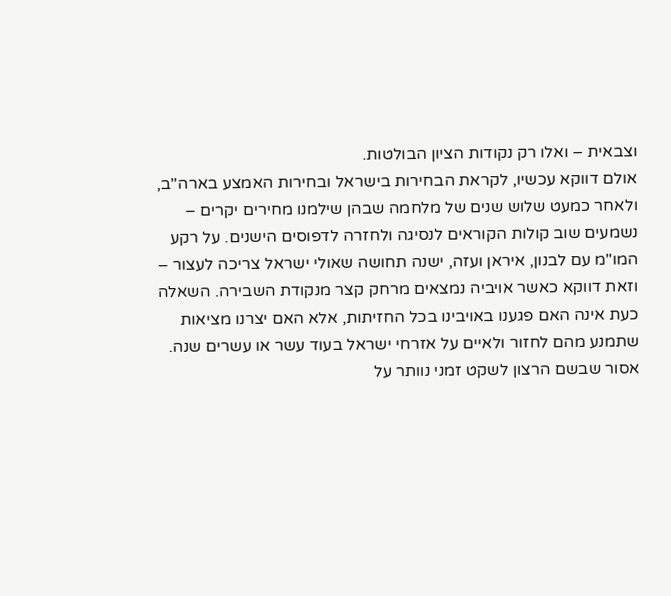וצבאית – ואלו רק נקודות הציון הבולטות.
אולם דווקא עכשיו, לקראת הבחירות בישראל ובחירות האמצע בארה"ב, ולאחר כמעט שלוש שנים של מלחמה שבהן שילמנו מחירים יקרים – נשמעים שוב קולות הקוראים לנסיגה ולחזרה לדפוסים הישנים. על רקע המו"מ עם לבנון, איראן ועזה, ישנה תחושה שאולי ישראל צריכה לעצור – וזאת דווקא כאשר אויביה נמצאים מרחק קצר מנקודת השבירה. השאלה כעת אינה האם פגענו באויבינו בכל החזיתות, אלא האם יצרנו מציאות שתמנע מהם לחזור ולאיים על אזרחי ישראל בעוד עשר או עשרים שנה.
אסור שבשם הרצון לשקט זמני נוותר על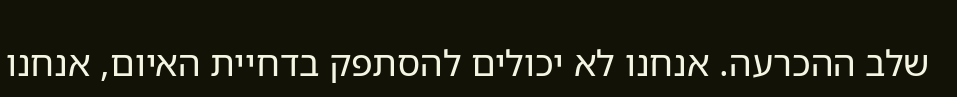שלב ההכרעה. אנחנו לא יכולים להסתפק בדחיית האיום, אנחנו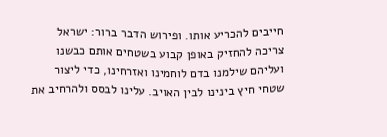חייבים להכריע אותו. ופירוש הדבר ברור: ישראל צריכה להחזיק באופן קבוע בשטחים אותם כבשנו ועליהם שילמנו בדם לוחמינו ואזרחינו, כדי ליצור שטחי חיץ בינינו לבין האויב. עלינו לבסס ולהרחיב את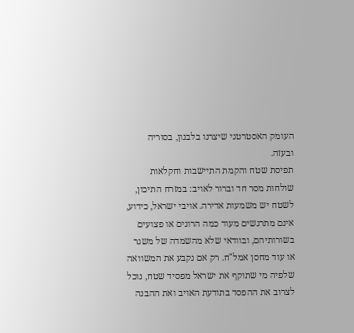העומק האסטרטגי שיצרנו בלבנון, בסוריה ובעזה.
תפיסת שטח והקמת התיישבות וחקלאות שולחות מסר חד וברור לאויב: במזרח התיכון, לשטח יש משמעות אדירה. אויבי ישראל, כידוע, אינם מתרגשים מעוד כמה הרוגים או פצועים בשורותיהם, ובוודאי שלא מהשמדה של משגר או עוד מחסן אמל"ח. רק אם נקבע את המשוואה שלפיה מי שתוקף את ישראל מפסיד שטח, נוכל לצרוב את ההפסד בתודעת האויב ואת ההבנה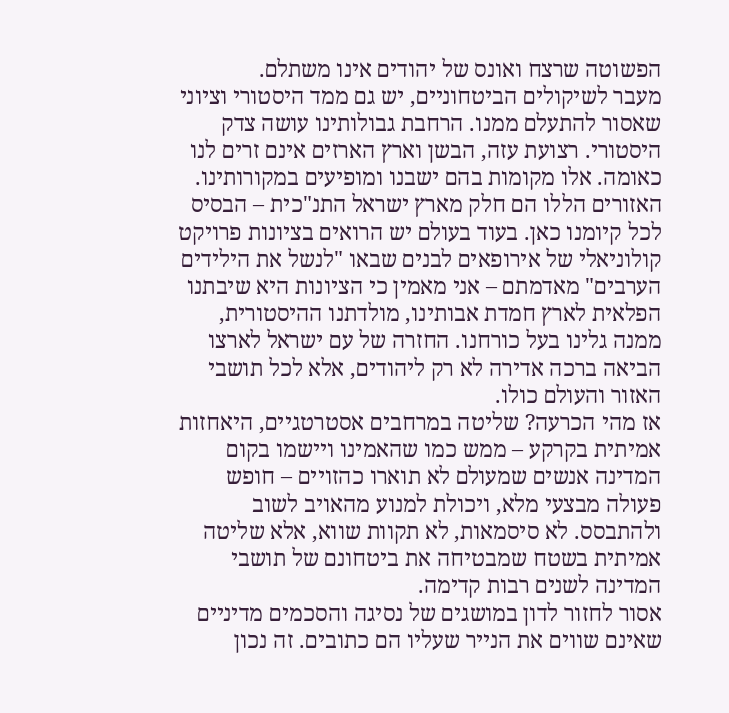הפשוטה שרצח ואונס של יהודים אינו משתלם.
מעבר לשיקולים הביטחוניים, יש גם ממד היסטורי וציוני שאסור להתעלם ממנו. הרחבת גבולותינו עושה צדק היסטורי. רצועת עזה, הבשן וארץ הארזים אינם זרים לנו כאומה. אלו מקומות בהם ישבנו ומופיעים במקורותינו. האזורים הללו הם חלק מארץ ישראל התנ"כית – הבסיס לכל קיומנו כאן. בעוד בעולם יש הרואים בציונות פרויקט קולוניאלי של אירופאים לבנים שבאו "לנשל את הילידים הערבים" מאדמתם – אני מאמין כי הציונות היא שיבתנו הפלאית לארץ חמדת אבותינו, מולדתנו ההיסטורית, ממנה גלינו בעל כורחנו. החזרה של עם ישראל לארצו הביאה ברכה אדירה לא רק ליהודים, אלא לכל תושבי האזור והעולם כולו.
אז מהי הכרעה? שליטה במרחבים אסטרטגיים, היאחזות אמיתית בקרקע – ממש כמו שהאמינו ויישמו בקום המדינה אנשים שמעולם לא תוארו כהזויים – חופש פעולה מבצעי מלא, ויכולת למנוע מהאויב לשוב ולהתבסס. לא סיסמאות, לא תקוות שווא, אלא שליטה אמיתית בשטח שמבטיחה את ביטחונם של תושבי המדינה לשנים רבות קדימה.
אסור לחזור לדון במושגים של נסיגה והסכמים מדיניים שאינם שווים את הנייר שעליו הם כתובים. זה נכון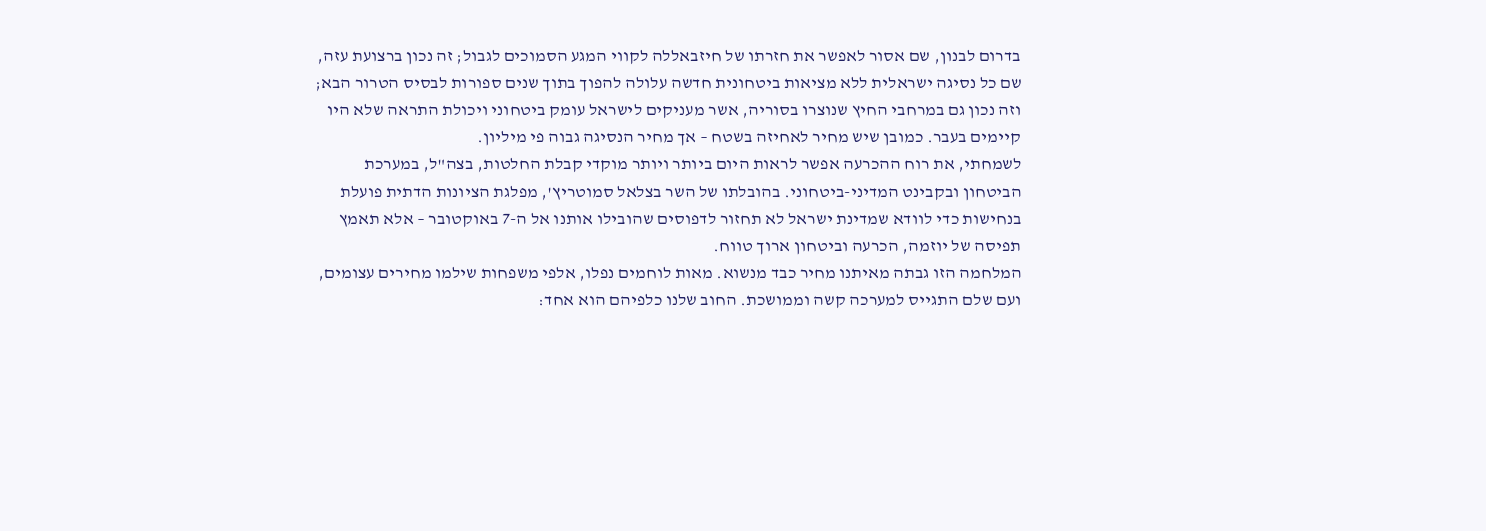בדרום לבנון, שם אסור לאפשר את חזרתו של חיזבאללה לקווי המגע הסמוכים לגבול; זה נכון ברצועת עזה, שם כל נסיגה ישראלית ללא מציאות ביטחונית חדשה עלולה להפוך בתוך שנים ספורות לבסיס הטרור הבא; וזה נכון גם במרחבי החיץ שנוצרו בסוריה, אשר מעניקים לישראל עומק ביטחוני ויכולת התראה שלא היו קיימים בעבר. כמובן שיש מחיר לאחיזה בשטח – אך מחיר הנסיגה גבוה פי מיליון.
לשמחתי, את רוח ההכרעה אפשר לראות היום ביותר ויותר מוקדי קבלת החלטות, בצה"ל, במערכת הביטחון ובקבינט המדיני-ביטחוני. בהובלתו של השר בצלאל סמוטריץ', מפלגת הציונות הדתית פועלת בנחישות כדי לוודא שמדינת ישראל לא תחזור לדפוסים שהובילו אותנו אל ה-7 באוקטובר – אלא תאמץ תפיסה של יוזמה, הכרעה וביטחון ארוך טווח.
המלחמה הזו גבתה מאיתנו מחיר כבד מנשוא. מאות לוחמים נפלו, אלפי משפחות שילמו מחירים עצומים, ועם שלם התגייס למערכה קשה וממושכת. החוב שלנו כלפיהם הוא אחד: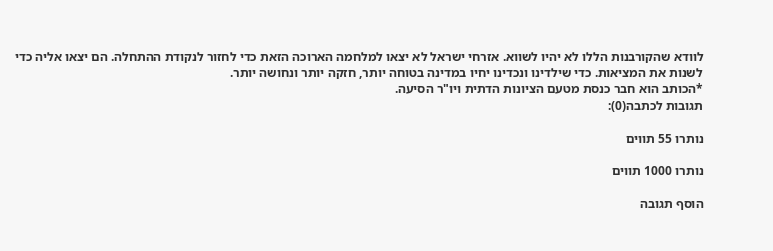לוודא שהקורבנות הללו לא יהיו לשווא. אזרחי ישראל לא יצאו למלחמה הארוכה הזאת כדי לחזור לנקודת ההתחלה. הם יצאו אליה כדי לשנות את המציאות. כדי שילדינו ונכדינו יחיו במדינה בטוחה יותר, חזקה יותר ונחושה יותר.
*הכותב הוא חבר כנסת מטעם הציונות הדתית ויו"ר הסיעה.
תגובות לכתבה(0):

נותרו 55 תווים

נותרו 1000 תווים

הוסף תגובה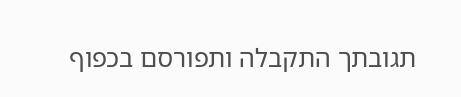תגובתך התקבלה ותפורסם בכפוף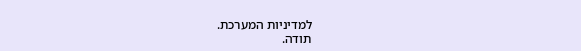למדיניות המערכת.
תודה.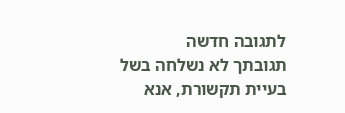לתגובה חדשה
תגובתך לא נשלחה בשל בעיית תקשורת, אנא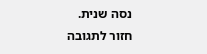נסה שנית.
חזור לתגובה